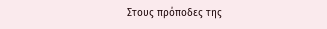Στους πρόποδες της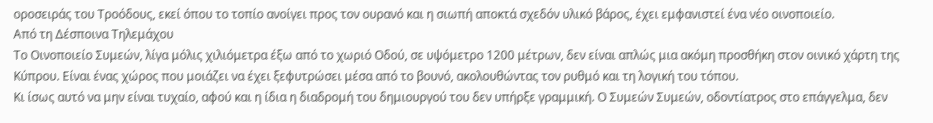οροσειράς του Τροόδους, εκεί όπου το τοπίο ανοίγει προς τον ουρανό και η σιωπή αποκτά σχεδόν υλικό βάρος, έχει εμφανιστεί ένα νέο οινοποιείο.
Από τη Δέσποινα Τηλεμάχου
Το Οινοποιείο Συμεών, λίγα μόλις χιλιόμετρα έξω από το χωριό Οδού, σε υψόμετρο 1200 μέτρων, δεν είναι απλώς μια ακόμη προσθήκη στον οινικό χάρτη της Κύπρου. Είναι ένας χώρος που μοιάζει να έχει ξεφυτρώσει μέσα από το βουνό, ακολουθώντας τον ρυθμό και τη λογική του τόπου.
Κι ίσως αυτό να μην είναι τυχαίο, αφού και η ίδια η διαδρομή του δημιουργού του δεν υπήρξε γραμμική. Ο Συμεών Συμεών, οδοντίατρος στο επάγγελμα, δεν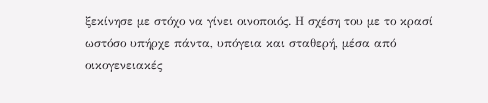ξεκίνησε με στόχο να γίνει οινοποιός. Η σχέση του με το κρασί ωστόσο υπήρχε πάντα, υπόγεια και σταθερή, μέσα από οικογενειακές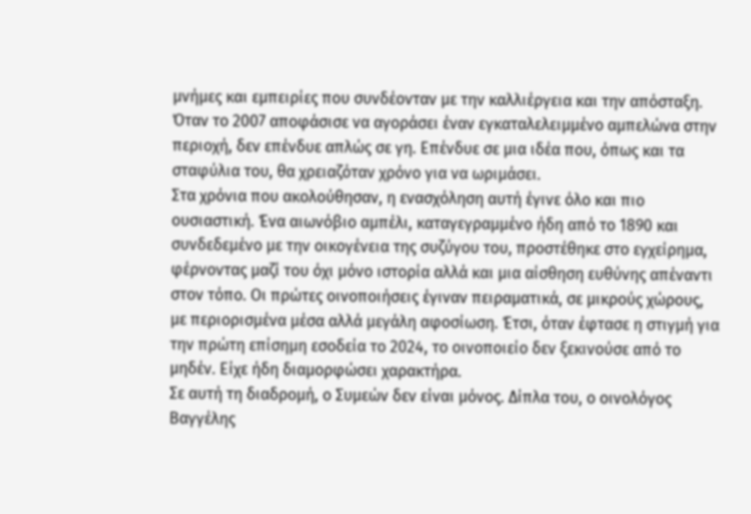μνήμες και εμπειρίες που συνδέονταν με την καλλιέργεια και την απόσταξη. Όταν το 2007 αποφάσισε να αγοράσει έναν εγκαταλελειμμένο αμπελώνα στην περιοχή, δεν επένδυε απλώς σε γη. Επένδυε σε μια ιδέα που, όπως και τα σταφύλια του, θα χρειαζόταν χρόνο για να ωριμάσει.
Στα χρόνια που ακολούθησαν, η ενασχόληση αυτή έγινε όλο και πιο ουσιαστική. Ένα αιωνόβιο αμπέλι, καταγεγραμμένο ήδη από το 1890 και συνδεδεμένο με την οικογένεια της συζύγου του, προστέθηκε στο εγχείρημα, φέρνοντας μαζί του όχι μόνο ιστορία αλλά και μια αίσθηση ευθύνης απέναντι στον τόπο. Οι πρώτες οινοποιήσεις έγιναν πειραματικά, σε μικρούς χώρους, με περιορισμένα μέσα αλλά μεγάλη αφοσίωση. Έτσι, όταν έφτασε η στιγμή για την πρώτη επίσημη εσοδεία το 2024, το οινοποιείο δεν ξεκινούσε από το μηδέν. Είχε ήδη διαμορφώσει χαρακτήρα.
Σε αυτή τη διαδρομή, ο Συμεών δεν είναι μόνος. Δίπλα του, ο οινολόγος Βαγγέλης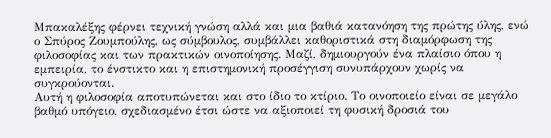Μπακαλέξης φέρνει τεχνική γνώση αλλά και μια βαθιά κατανόηση της πρώτης ύλης, ενώ ο Σπύρος Ζουμπούλης, ως σύμβουλος, συμβάλλει καθοριστικά στη διαμόρφωση της φιλοσοφίας και των πρακτικών οινοποίησης. Μαζί, δημιουργούν ένα πλαίσιο όπου η εμπειρία, το ένστικτο και η επιστημονική προσέγγιση συνυπάρχουν χωρίς να συγκρούονται.
Αυτή η φιλοσοφία αποτυπώνεται και στο ίδιο το κτίριο. Το οινοποιείο είναι σε μεγάλο βαθμό υπόγειο, σχεδιασμένο έτσι ώστε να αξιοποιεί τη φυσική δροσιά του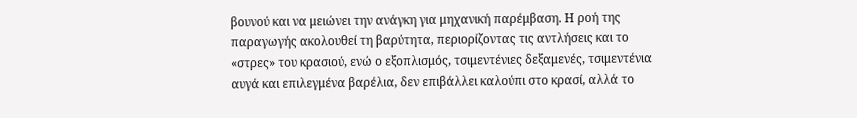βουνού και να μειώνει την ανάγκη για μηχανική παρέμβαση. Η ροή της παραγωγής ακολουθεί τη βαρύτητα, περιορίζοντας τις αντλήσεις και το «στρες» του κρασιού, ενώ ο εξοπλισμός, τσιμεντένιες δεξαμενές, τσιμεντένια αυγά και επιλεγμένα βαρέλια, δεν επιβάλλει καλούπι στο κρασί, αλλά το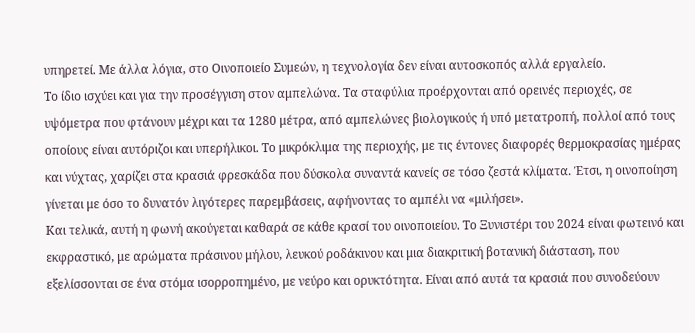υπηρετεί. Με άλλα λόγια, στο Οινοποιείο Συμεών, η τεχνολογία δεν είναι αυτοσκοπός αλλά εργαλείο.
Το ίδιο ισχύει και για την προσέγγιση στον αμπελώνα. Τα σταφύλια προέρχονται από ορεινές περιοχές, σε υψόμετρα που φτάνουν μέχρι και τα 1280 μέτρα, από αμπελώνες βιολογικούς ή υπό μετατροπή, πολλοί από τους οποίους είναι αυτόριζοι και υπερήλικοι. Το μικρόκλιμα της περιοχής, με τις έντονες διαφορές θερμοκρασίας ημέρας και νύχτας, χαρίζει στα κρασιά φρεσκάδα που δύσκολα συναντά κανείς σε τόσο ζεστά κλίματα. Έτσι, η οινοποίηση γίνεται με όσο το δυνατόν λιγότερες παρεμβάσεις, αφήνοντας το αμπέλι να «μιλήσει».
Και τελικά, αυτή η φωνή ακούγεται καθαρά σε κάθε κρασί του οινοποιείου. Το Ξυνιστέρι του 2024 είναι φωτεινό και εκφραστικό, με αρώματα πράσινου μήλου, λευκού ροδάκινου και μια διακριτική βοτανική διάσταση, που εξελίσσονται σε ένα στόμα ισορροπημένο, με νεύρο και ορυκτότητα. Είναι από αυτά τα κρασιά που συνοδεύουν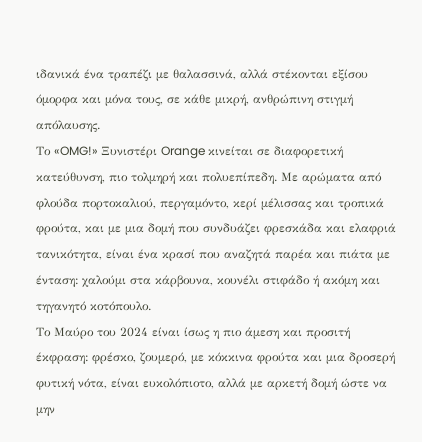ιδανικά ένα τραπέζι με θαλασσινά, αλλά στέκονται εξίσου όμορφα και μόνα τους, σε κάθε μικρή, ανθρώπινη στιγμή απόλαυσης.
Το «OMG!» Ξυνιστέρι Orange κινείται σε διαφορετική κατεύθυνση, πιο τολμηρή και πολυεπίπεδη. Με αρώματα από φλούδα πορτοκαλιού, περγαμόντο, κερί μέλισσας και τροπικά φρούτα, και με μια δομή που συνδυάζει φρεσκάδα και ελαφριά τανικότητα, είναι ένα κρασί που αναζητά παρέα και πιάτα με ένταση: χαλούμι στα κάρβουνα, κουνέλι στιφάδο ή ακόμη και τηγανητό κοτόπουλο.
Το Μαύρο του 2024 είναι ίσως η πιο άμεση και προσιτή έκφραση: φρέσκο, ζουμερό, με κόκκινα φρούτα και μια δροσερή φυτική νότα, είναι ευκολόπιοτο, αλλά με αρκετή δομή ώστε να μην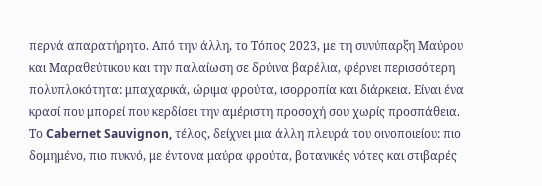περνά απαρατήρητο. Από την άλλη, το Τόπος 2023, με τη συνύπαρξη Μαύρου και Μαραθεύτικου και την παλαίωση σε δρύινα βαρέλια, φέρνει περισσότερη πολυπλοκότητα: μπαχαρικά, ώριμα φρούτα, ισορροπία και διάρκεια. Είναι ένα κρασί που μπορεί που κερδίσει την αμέριστη προσοχή σου χωρίς προσπάθεια.
Το Cabernet Sauvignon, τέλος, δείχνει μια άλλη πλευρά του οινοποιείου: πιο δομημένο, πιο πυκνό, με έντονα μαύρα φρούτα, βοτανικές νότες και στιβαρές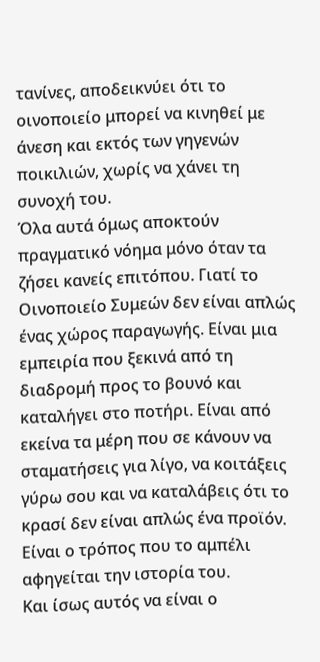τανίνες, αποδεικνύει ότι το οινοποιείο μπορεί να κινηθεί με άνεση και εκτός των γηγενών ποικιλιών, χωρίς να χάνει τη συνοχή του.
Όλα αυτά όμως αποκτούν πραγματικό νόημα μόνο όταν τα ζήσει κανείς επιτόπου. Γιατί το Οινοποιείο Συμεών δεν είναι απλώς ένας χώρος παραγωγής. Είναι μια εμπειρία που ξεκινά από τη διαδρομή προς το βουνό και καταλήγει στο ποτήρι. Είναι από εκείνα τα μέρη που σε κάνουν να σταματήσεις για λίγο, να κοιτάξεις γύρω σου και να καταλάβεις ότι το κρασί δεν είναι απλώς ένα προϊόν. Είναι ο τρόπος που το αμπέλι αφηγείται την ιστορία του.
Και ίσως αυτός να είναι ο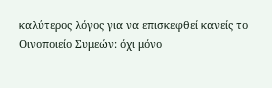καλύτερος λόγος για να επισκεφθεί κανείς το Οινοποιείο Συμεών: όχι μόνο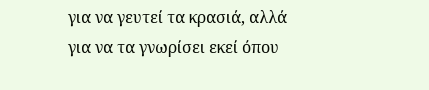για να γευτεί τα κρασιά, αλλά για να τα γνωρίσει εκεί όπου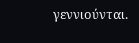γεννιούνται.